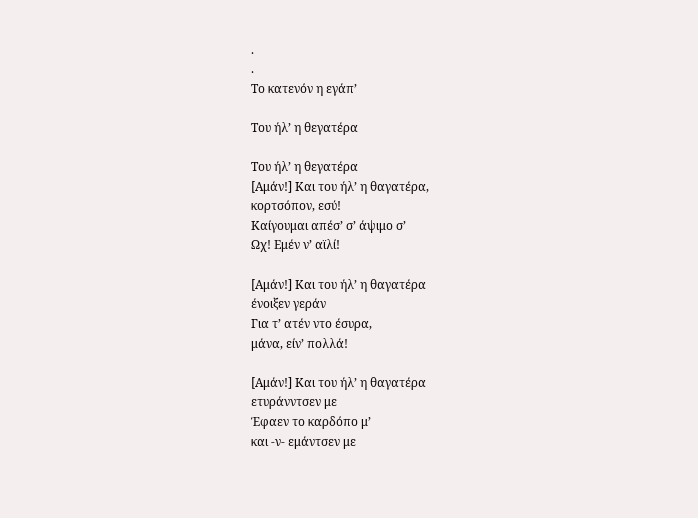.
.
Το κατενόν η εγάπ’

Του ήλ’ η θεγατέρα

Του ήλ’ η θεγατέρα
[Αμάν!] Και του ήλ’ η θαγατέρα,
κορτσόπον, εσύ!
Καίγουμαι απέσ’ σ’ άψιμο σ’
Ωχ! Εμέν ν’ αϊλί!

[Αμάν!] Και του ήλ’ η θαγατέρα
ένοιξεν γεράν
Για τ’ ατέν ντο έσυρα,
μάνα, είν’ πολλά!

[Αμάν!] Και του ήλ’ η θαγατέρα
ετυράνντσεν με
Έφαεν το καρδόπο μ’
και -ν- εμάντσεν με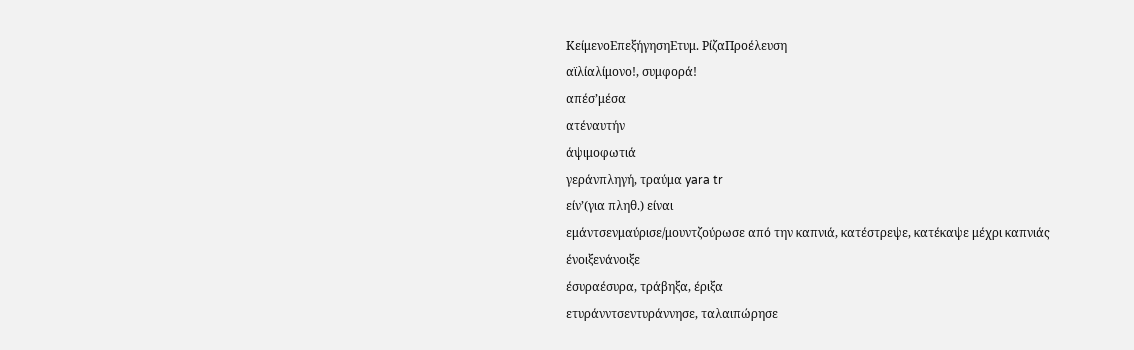ΚείμενοΕπεξήγησηΕτυμ. ΡίζαΠροέλευση
αϊλίαλίμονο!, συμφορά!
απέσ’μέσα
ατέναυτήν
άψιμοφωτιά
γεράνπληγή, τραύμα yara tr
είν’(για πληθ.) είναι
εμάντσενμαύρισε/μουντζούρωσε από την καπνιά, κατέστρεψε, κατέκαψε μέχρι καπνιάς
ένοιξενάνοιξε
έσυραέσυρα, τράβηξα, έριξα
ετυράνντσεντυράννησε, ταλαιπώρησε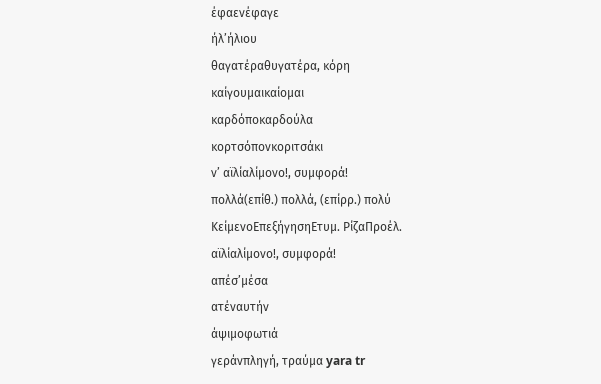έφαενέφαγε
ήλ’ήλιου
θαγατέραθυγατέρα, κόρη
καίγουμαικαίομαι
καρδόποκαρδούλα
κορτσόπονκοριτσάκι
ν’ αϊλίαλίμονο!, συμφορά!
πολλά(επίθ.) πολλά, (επίρρ.) πολύ
ΚείμενοΕπεξήγησηΕτυμ. ΡίζαΠροέλ.
αϊλίαλίμονο!, συμφορά!
απέσ’μέσα
ατέναυτήν
άψιμοφωτιά
γεράνπληγή, τραύμα yara tr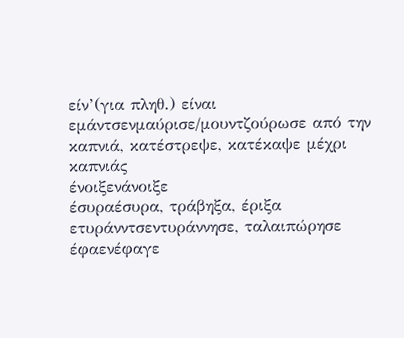είν’(για πληθ.) είναι
εμάντσενμαύρισε/μουντζούρωσε από την καπνιά, κατέστρεψε, κατέκαψε μέχρι καπνιάς
ένοιξενάνοιξε
έσυραέσυρα, τράβηξα, έριξα
ετυράνντσεντυράννησε, ταλαιπώρησε
έφαενέφαγε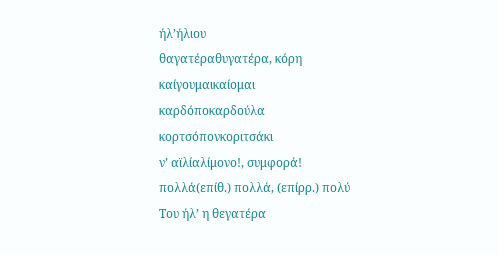ήλ’ήλιου
θαγατέραθυγατέρα, κόρη
καίγουμαικαίομαι
καρδόποκαρδούλα
κορτσόπονκοριτσάκι
ν’ αϊλίαλίμονο!, συμφορά!
πολλά(επίθ.) πολλά, (επίρρ.) πολύ
Του ήλ’ η θεγατέρα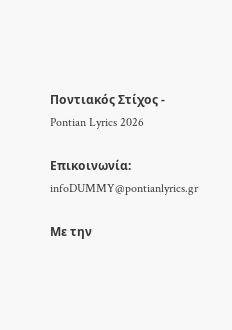Ποντιακός Στίχος - Pontian Lyrics 2026

Επικοινωνία: infoDUMMY@pontianlyrics.gr

Με την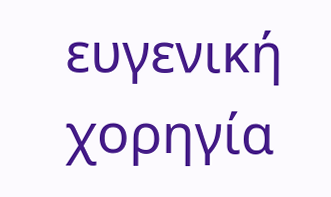ευγενική χορηγία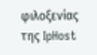φιλοξενίας της IpHost